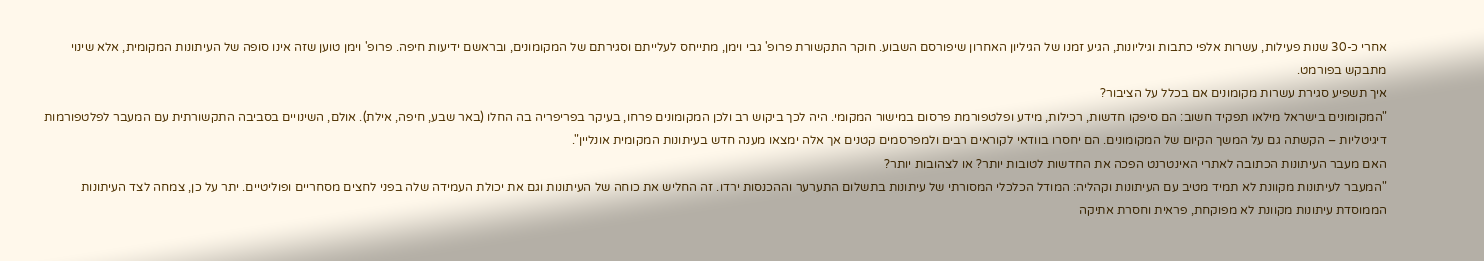אחרי כ-30 שנות פעילות, עשרות אלפי כתבות וגיליונות, הגיע זמנו של הגיליון האחרון שיפורסם השבוע. חוקר התקשורת פרופ' גבי וימן, מתייחס לעלייתם וסגירתם של המקומונים, ובראשם ידיעות חיפה. פרופ' וימן טוען שזה אינו סופה של העיתונות המקומית, אלא שינוי מתבקש בפורמט.
איך תשפיע סגירת עשרות מקומונים אם בכלל על הציבור?
"המקומונים בישראל מילאו תפקיד חשוב: הם סיפקו חדשות, רכילות, מידע ופלטפורמת פרסום במישור המקומי. היה לכך ביקוש רב ולכן המקומונים פרחו, בעיקר בפריפריה בה החלו (באר שבע, חיפה, אילת). אולם, השינויים בסביבה התקשורתית עם המעבר לפלטפורמות דיגיטליות – הקשתה גם על המשך הקיום של המקומונים. הם יחסרו בוודאי לקוראים רבים ולמפרסמים קטנים אך אלה ימצאו מענה חדש בעיתונות המקומית אונליין".
האם מעבר העיתונות הכתובה לאתרי האינטרנט הפכה את החדשות לטובות יותר? או לצהובות יותר?
"המעבר לעיתונות מקוונת לא תמיד מטיב עם העיתונות וקהליה: המודל הכלכלי המסורתי של עיתונות בתשלום התערער וההכנסות ירדו. זה החליש את כוחה של העיתונות וגם את יכולת העמידה שלה בפני לחצים מסחריים ופוליטיים. יתר על כן, צמחה לצד העיתונות הממוסדת עיתונות מקוונת לא מפוקחת, פראית וחסרת אתיקה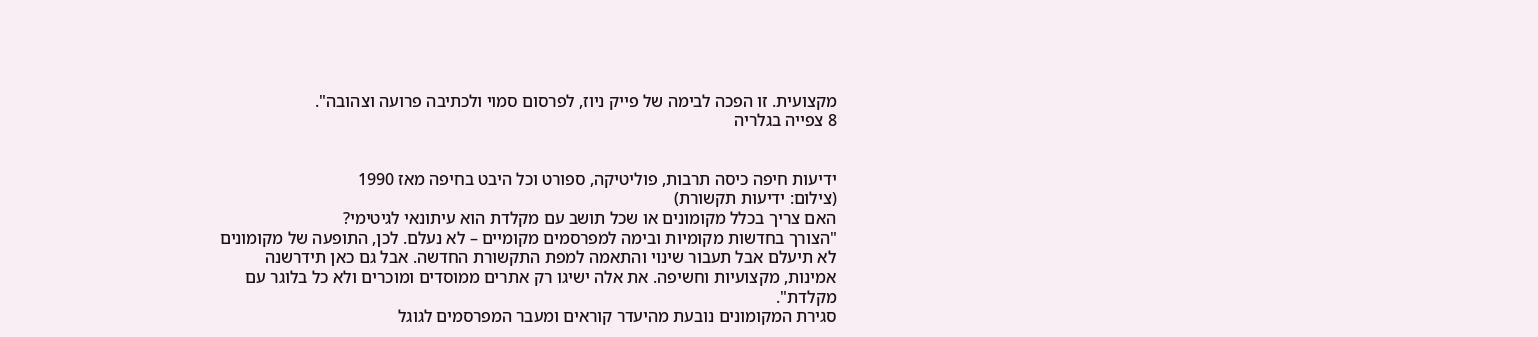מקצועית. זו הפכה לבימה של פייק ניוז, לפרסום סמוי ולכתיבה פרועה וצהובה".
8 צפייה בגלריה


ידיעות חיפה כיסה תרבות, פוליטיקה, ספורט וכל היבט בחיפה מאז 1990
(צילום: ידיעות תקשורת)
האם צריך בכלל מקומונים או שכל תושב עם מקלדת הוא עיתונאי לגיטימי?
"הצורך בחדשות מקומיות ובימה למפרסמים מקומיים – לא נעלם. לכן, התופעה של מקומונים לא תיעלם אבל תעבור שינוי והתאמה למפת התקשורת החדשה. אבל גם כאן תידרשנה אמינות, מקצועיות וחשיפה. את אלה ישיגו רק אתרים ממוסדים ומוכרים ולא כל בלוגר עם מקלדת".
סגירת המקומונים נובעת מהיעדר קוראים ומעבר המפרסמים לגוגל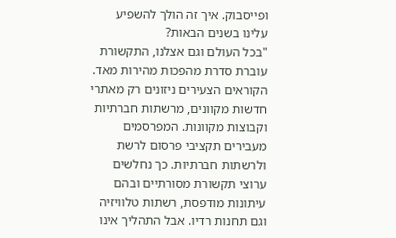ופייסבוק. איך זה הולך להשפיע עלינו בשנים הבאות?
"בכל העולם וגם אצלנו, התקשורת עוברת סדרת מהפכות מהירות מאד. הקוראים הצעירים ניזונים רק מאתרי חדשות מקוונים, מרשתות חברתיות וקבוצות מקוונות. המפרסמים מעבירים תקציבי פרסום לרשת ולרשתות חברתיות. כך נחלשים ערוצי תקשורת מסורתיים ובהם עיתונות מודפסת, רשתות טלוויזיה וגם תחנות רדיו. אבל התהליך אינו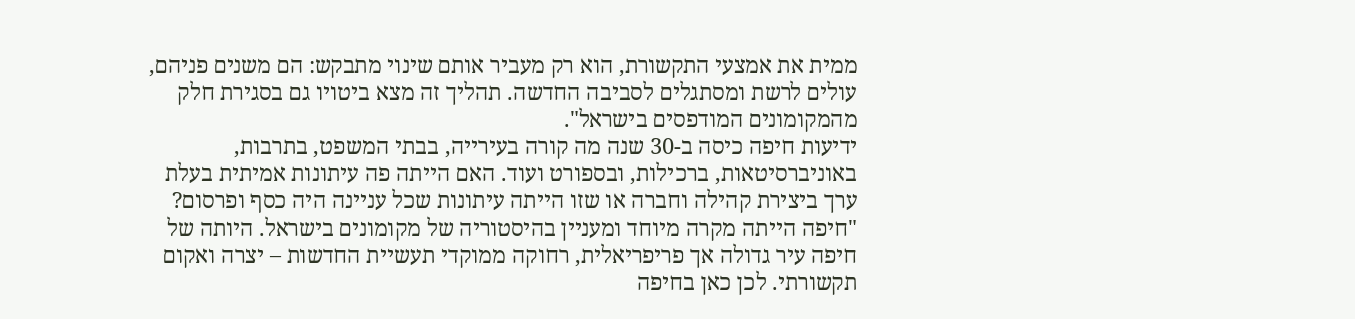ממית את אמצעי התקשורת, הוא רק מעביר אותם שינוי מתבקש: הם משנים פניהם, עולים לרשת ומסתגלים לסביבה החדשה. תהליך זה מצא ביטויו גם בסגירת חלק מהמקומונים המודפסים בישראל".
ידיעות חיפה כיסה ב-30 שנה מה קורה בעירייה, בבתי המשפט, בתרבות, באוניברסיטאות, ברכילות, ובספורט ועוד. האם הייתה פה עיתונות אמיתית בעלת ערך ביצירת קהילה וחברה או שזו הייתה עיתונות שכל עניינה היה כסף ופרסום?
"חיפה הייתה מקרה מיוחד ומעניין בהיסטוריה של מקומונים בישראל. היותה של חיפה עיר גדולה אך פריפריאלית, רחוקה ממוקדי תעשיית החדשות – יצרה ואקום תקשורתי. לכן כאן בחיפה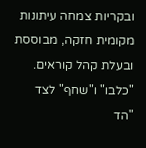ובקריות צמחה עיתונות מקומית חזקה, מבוססת ובעלת קהל קוראים. "כלבו" ו"שחף" לצד "הד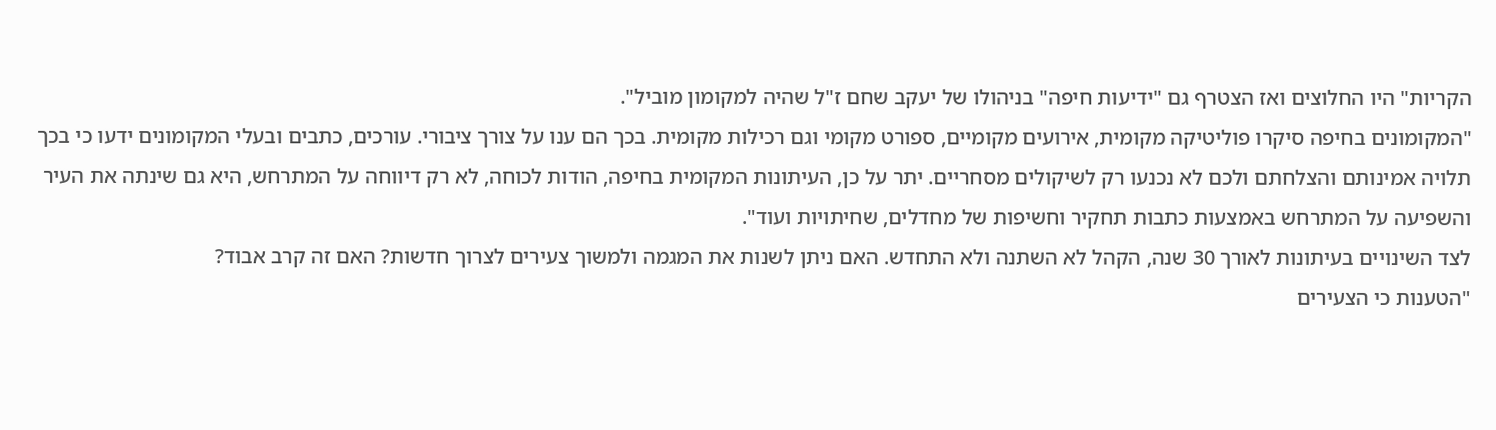הקריות" היו החלוצים ואז הצטרף גם "ידיעות חיפה" בניהולו של יעקב שחם ז"ל שהיה למקומון מוביל".
"המקומונים בחיפה סיקרו פוליטיקה מקומית, אירועים מקומיים, ספורט מקומי וגם רכילות מקומית. בכך הם ענו על צורך ציבורי. עורכים, כתבים ובעלי המקומונים ידעו כי בכך תלויה אמינותם והצלחתם ולכם לא נכנעו רק לשיקולים מסחריים. יתר על כן, העיתונות המקומית בחיפה, הודות לכוחה, לא רק דיווחה על המתרחש, היא גם שינתה את העיר והשפיעה על המתרחש באמצעות כתבות תחקיר וחשיפות של מחדלים, שחיתויות ועוד".
לצד השינויים בעיתונות לאורך 30 שנה, הקהל לא השתנה ולא התחדש. האם ניתן לשנות את המגמה ולמשוך צעירים לצרוך חדשות? האם זה קרב אבוד?
"הטענות כי הצעירים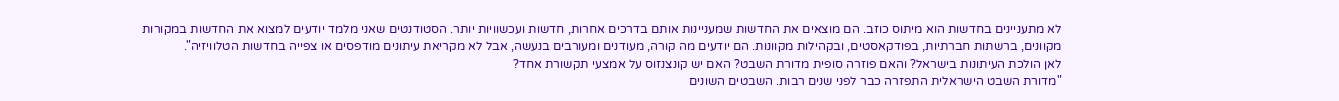לא מתעניינים בחדשות הוא מיתוס כוזב. הם מוצאים את החדשות שמעניינות אותם בדרכים אחרות, חדשות ועכשוויות יותר. הסטודנטים שאני מלמד יודעים למצוא את החדשות במקורות מקוונים, ברשתות חברתיות, בפודקאסטים, ובקהילות מקוונות. הם יודעים מה קורה, מעודנים ומעורבים בנעשה, אבל לא מקריאת עיתונים מודפסים או צפייה בחדשות הטלוויזיה".
לאן הולכת העיתונות בישראל? והאם פוזרה סופית מדורת השבט? האם יש קונצנזוס על אמצעי תקשורת אחד?
"מדורת השבט הישראלית התפזרה כבר לפני שנים רבות. השבטים השונים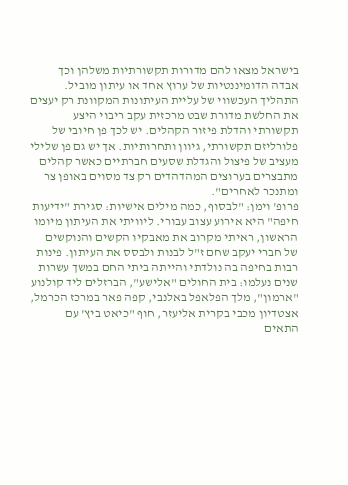בישראל מצאו להם מדורות תקשורתיות משלהן וכך אבדה הדומיננטיות של ערוץ אחד או עיתון מוביל. התהליך העכשווי של עליית העיתונות המקוונת רק יעצים את החלשת מדורת שבט מרכזית עקב ריבוי היצע תקשורתי והדלת פיזור הקהלים. יש לכך פן חיובי של פלורליזם תקשורתי, גיוון ותחרותיות. אך יש גם פן שלילי מעציב של פיצול והגדלת שסעים חברתיים כאשר קהלים מתבצרים בערוצים המהדהדים רק צד מסוים באופן צר ומתנכר לאחרים".
פרופ' וימן: "לבסוף, כמה מילים אישיות: סגירת "ידיעות חיפה" היא אירוע עצוב עבורי. ליוויתי את העיתון מיומו הראשון, ראיתי מקרוב את מאבקיו הקשים והנוקשים של חברי יעקב שחם ז"ל לבנות ולבסס את העיתון. פינות רבות בחיפה בה נולדתי והייתה ביתי החם במשך עשרות שנים נעלמו: בית החולים "אלישע", הברזלים ליד קולנוע "ארמון", מלך הפלאפל באלנבי, קפה פאר במרכז הכרמל, אצטדיון מכבי בקרית אליעזר, חוף "כיאט ביץ' עם התאים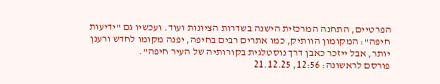הפרטיים, התחנה המרכזית הישנה בשדרות הציונות ועוד. ועכשיו גם "ידיעות חיפה": המקומון הוותיק, כמו אתרים רבים בחיפה, יפנה מקומו לחדש ורענן יותר, אבל ייזכר כאבן דרך נוסטלגית בקורותיה של העיר חיפה".
פורסם לראשונה: 12:56, 21.12.25